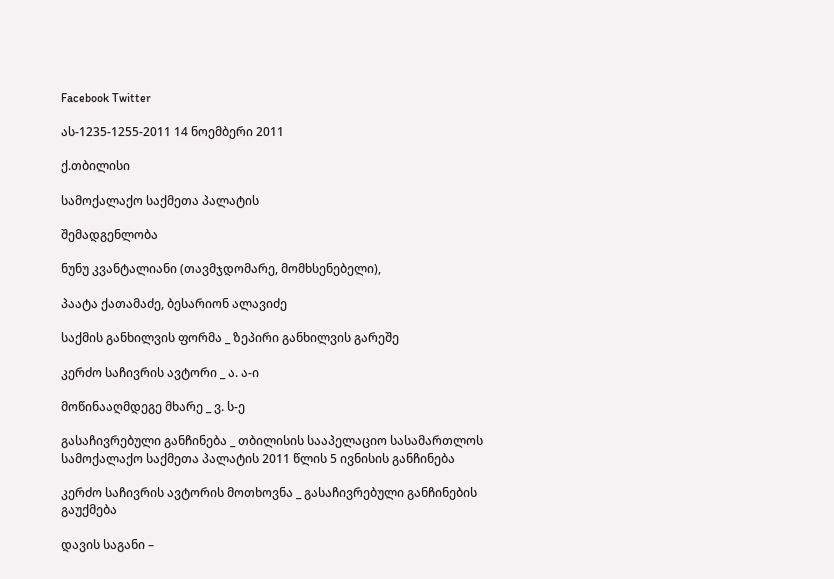Facebook Twitter

ას-1235-1255-2011 14 ნოემბერი 2011

ქ.თბილისი

სამოქალაქო საქმეთა პალატის

შემადგენლობა

ნუნუ კვანტალიანი (თავმჯდომარე, მომხსენებელი),

პაატა ქათამაძე, ბესარიონ ალავიძე

საქმის განხილვის ფორმა _ ზეპირი განხილვის გარეშე

კერძო საჩივრის ავტორი _ ა. ა-ი

მოწინააღმდეგე მხარე _ ვ. ს-ე

გასაჩივრებული განჩინება _ თბილისის სააპელაციო სასამართლოს სამოქალაქო საქმეთა პალატის 2011 წლის 5 ივნისის განჩინება

კერძო საჩივრის ავტორის მოთხოვნა _ გასაჩივრებული განჩინების გაუქმება

დავის საგანი –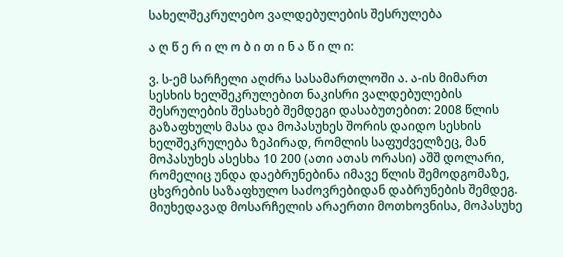სახელშეკრულებო ვალდებულების შესრულება

ა ღ წ ე რ ი ლ ო ბ ი თ ი ნ ა წ ი ლ ი:

ვ. ს-ემ სარჩელი აღძრა სასამართლოში ა. ა-ის მიმართ სესხის ხელშეკრულებით ნაკისრი ვალდებულების შესრულების შესახებ შემდეგი დასაბუთებით: 2008 წლის გაზაფხულს მასა და მოპასუხეს შორის დაიდო სესხის ხელშეკრულება ზეპირად, რომლის საფუძველზეც, მან მოპასუხეს ასესხა 10 200 (ათი ათას ორასი) აშშ დოლარი, რომელიც უნდა დაებრუნებინა იმავე წლის შემოდგომაზე, ცხვრების საზაფხულო საძოვრებიდან დაბრუნების შემდეგ. მიუხედავად მოსარჩელის არაერთი მოთხოვნისა, მოპასუხე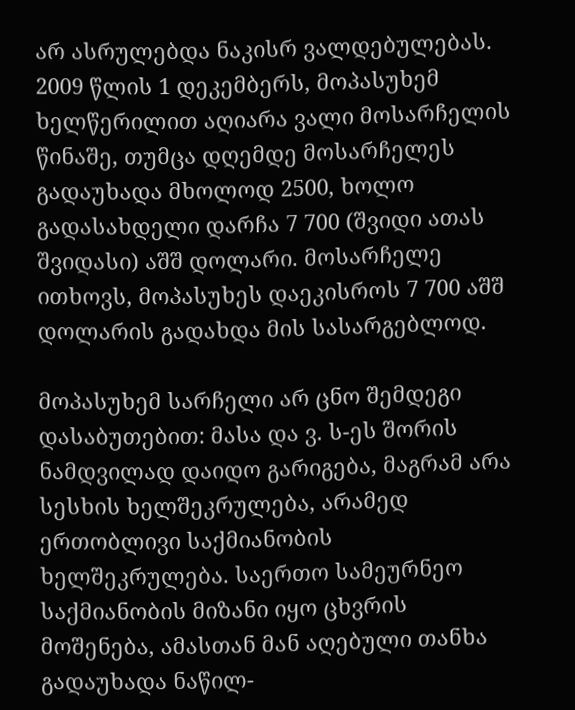არ ასრულებდა ნაკისრ ვალდებულებას. 2009 წლის 1 დეკემბერს, მოპასუხემ ხელწერილით აღიარა ვალი მოსარჩელის წინაშე, თუმცა დღემდე მოსარჩელეს გადაუხადა მხოლოდ 2500, ხოლო გადასახდელი დარჩა 7 700 (შვიდი ათას შვიდასი) აშშ დოლარი. მოსარჩელე ითხოვს, მოპასუხეს დაეკისროს 7 700 აშშ დოლარის გადახდა მის სასარგებლოდ.

მოპასუხემ სარჩელი არ ცნო შემდეგი დასაბუთებით: მასა და ვ. ს-ეს შორის ნამდვილად დაიდო გარიგება, მაგრამ არა სესხის ხელშეკრულება, არამედ ერთობლივი საქმიანობის ხელშეკრულება. საერთო სამეურნეო საქმიანობის მიზანი იყო ცხვრის მოშენება, ამასთან მან აღებული თანხა გადაუხადა ნაწილ-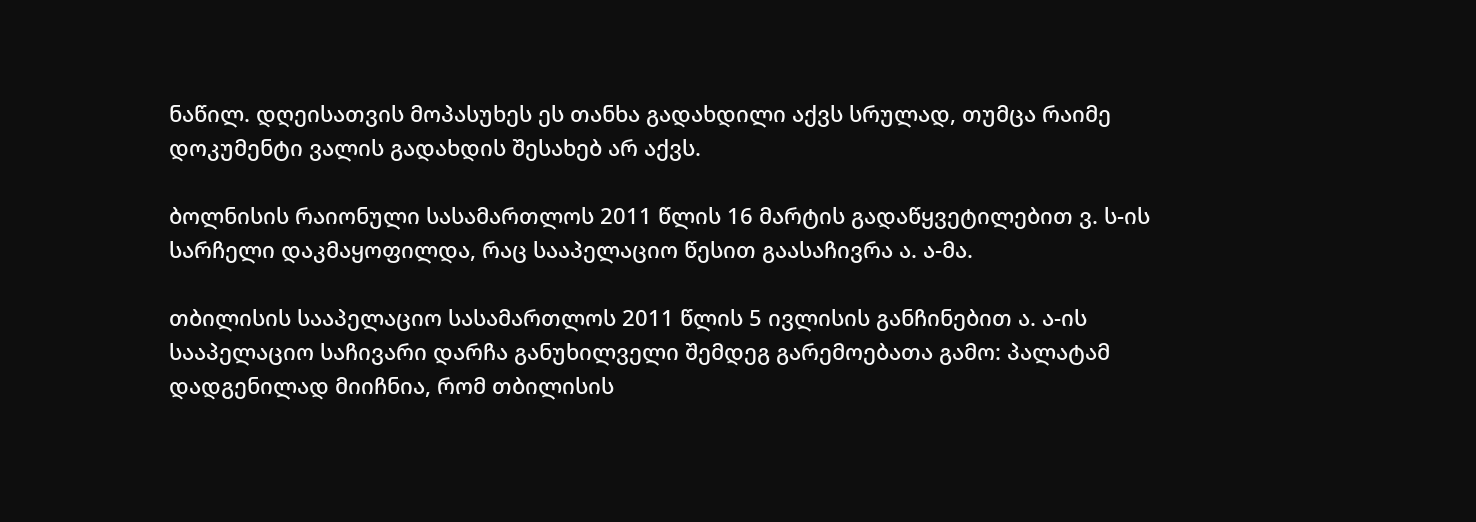ნაწილ. დღეისათვის მოპასუხეს ეს თანხა გადახდილი აქვს სრულად, თუმცა რაიმე დოკუმენტი ვალის გადახდის შესახებ არ აქვს.

ბოლნისის რაიონული სასამართლოს 2011 წლის 16 მარტის გადაწყვეტილებით ვ. ს-ის სარჩელი დაკმაყოფილდა, რაც სააპელაციო წესით გაასაჩივრა ა. ა-მა.

თბილისის სააპელაციო სასამართლოს 2011 წლის 5 ივლისის განჩინებით ა. ა-ის სააპელაციო საჩივარი დარჩა განუხილველი შემდეგ გარემოებათა გამო: პალატამ დადგენილად მიიჩნია, რომ თბილისის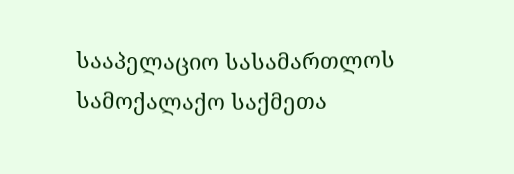სააპელაციო სასამართლოს სამოქალაქო საქმეთა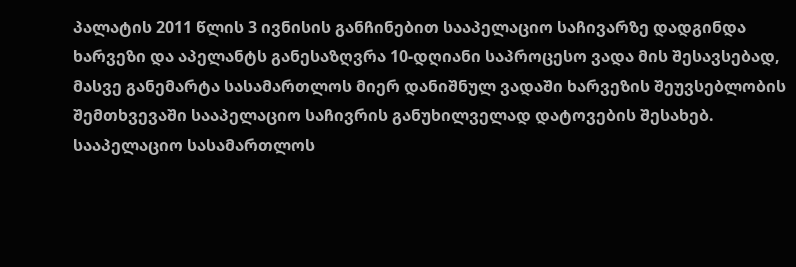პალატის 2011 წლის 3 ივნისის განჩინებით სააპელაციო საჩივარზე დადგინდა ხარვეზი და აპელანტს განესაზღვრა 10-დღიანი საპროცესო ვადა მის შესავსებად, მასვე განემარტა სასამართლოს მიერ დანიშნულ ვადაში ხარვეზის შეუვსებლობის შემთხვევაში სააპელაციო საჩივრის განუხილველად დატოვების შესახებ. სააპელაციო სასამართლოს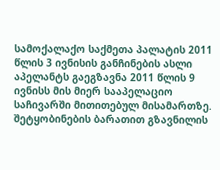სამოქალაქო საქმეთა პალატის 2011 წლის 3 ივნისის განჩინების ასლი აპელანტს გაეგზავნა 2011 წლის 9 ივნისს მის მიერ სააპელაციო საჩივარში მითითებულ მისამართზე. შეტყობინების ბარათით გზავნილის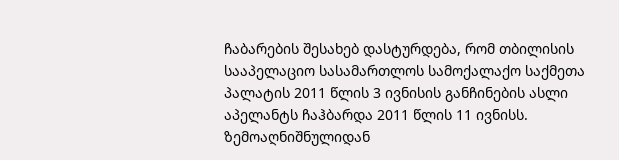ჩაბარების შესახებ დასტურდება, რომ თბილისის სააპელაციო სასამართლოს სამოქალაქო საქმეთა პალატის 2011 წლის 3 ივნისის განჩინების ასლი აპელანტს ჩაჰბარდა 2011 წლის 11 ივნისს. ზემოაღნიშნულიდან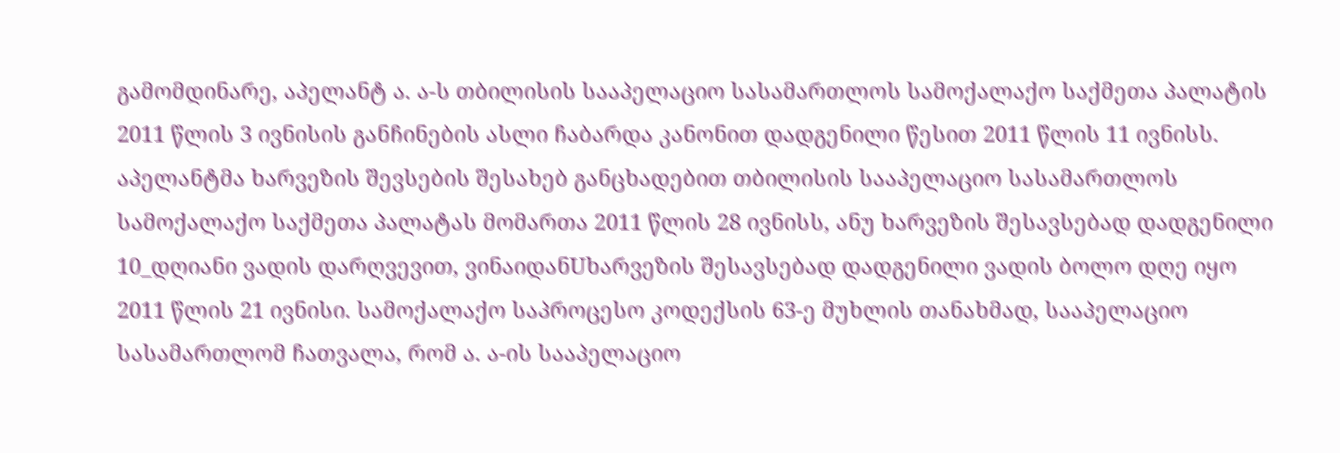გამომდინარე, აპელანტ ა. ა-ს თბილისის სააპელაციო სასამართლოს სამოქალაქო საქმეთა პალატის 2011 წლის 3 ივნისის განჩინების ასლი ჩაბარდა კანონით დადგენილი წესით 2011 წლის 11 ივნისს. აპელანტმა ხარვეზის შევსების შესახებ განცხადებით თბილისის სააპელაციო სასამართლოს სამოქალაქო საქმეთა პალატას მომართა 2011 წლის 28 ივნისს, ანუ ხარვეზის შესავსებად დადგენილი 10_დღიანი ვადის დარღვევით, ვინაიდანUხარვეზის შესავსებად დადგენილი ვადის ბოლო დღე იყო 2011 წლის 21 ივნისი. სამოქალაქო საპროცესო კოდექსის 63-ე მუხლის თანახმად, სააპელაციო სასამართლომ ჩათვალა, რომ ა. ა-ის სააპელაციო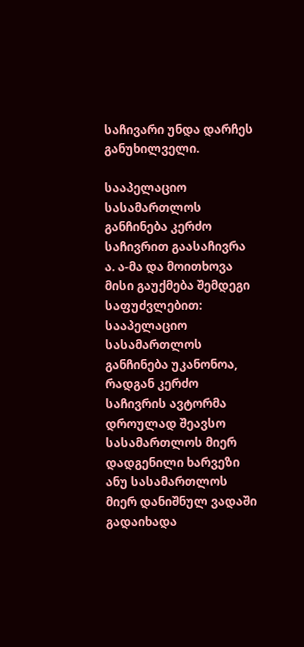საჩივარი უნდა დარჩეს განუხილველი.

სააპელაციო სასამართლოს განჩინება კერძო საჩივრით გაასაჩივრა ა. ა-მა და მოითხოვა მისი გაუქმება შემდეგი საფუძვლებით: სააპელაციო სასამართლოს განჩინება უკანონოა, რადგან კერძო საჩივრის ავტორმა დროულად შეავსო სასამართლოს მიერ დადგენილი ხარვეზი ანუ სასამართლოს მიერ დანიშნულ ვადაში გადაიხადა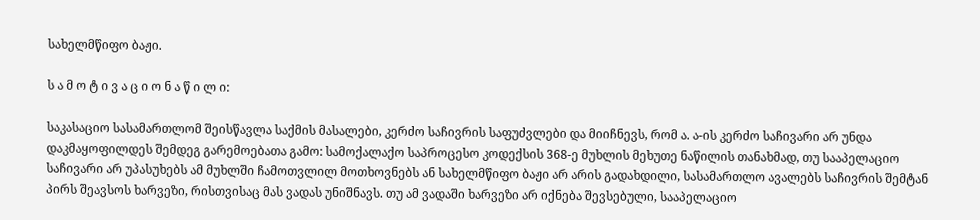სახელმწიფო ბაჟი.

ს ა მ ო ტ ი ვ ა ც ი ო ნ ა წ ი ლ ი:

საკასაციო სასამართლომ შეისწავლა საქმის მასალები, კერძო საჩივრის საფუძვლები და მიიჩნევს, რომ ა. ა-ის კერძო საჩივარი არ უნდა დაკმაყოფილდეს შემდეგ გარემოებათა გამო: სამოქალაქო საპროცესო კოდექსის 368-ე მუხლის მეხუთე ნაწილის თანახმად, თუ სააპელაციო საჩივარი არ უპასუხებს ამ მუხლში ჩამოთვლილ მოთხოვნებს ან სახელმწიფო ბაჟი არ არის გადახდილი, სასამართლო ავალებს საჩივრის შემტან პირს შეავსოს ხარვეზი, რისთვისაც მას ვადას უნიშნავს. თუ ამ ვადაში ხარვეზი არ იქნება შევსებული, სააპელაციო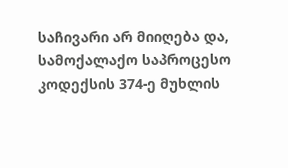საჩივარი არ მიიღება და, სამოქალაქო საპროცესო კოდექსის 374-ე მუხლის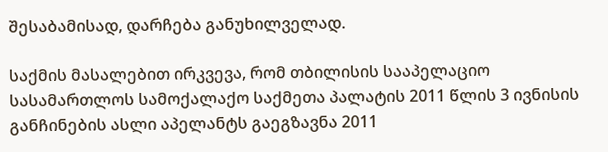შესაბამისად, დარჩება განუხილველად.

საქმის მასალებით ირკვევა, რომ თბილისის სააპელაციო სასამართლოს სამოქალაქო საქმეთა პალატის 2011 წლის 3 ივნისის განჩინების ასლი აპელანტს გაეგზავნა 2011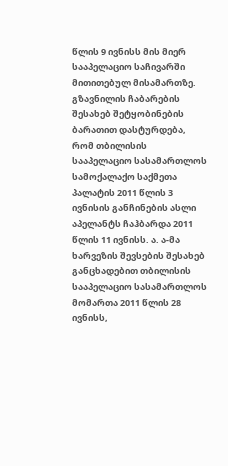წლის 9 ივნისს მის მიერ სააპელაციო საჩივარში მითითებულ მისამართზე. გზავნილის ჩაბარების შესახებ შეტყობინების ბარათით დასტურდება, რომ თბილისის სააპელაციო სასამართლოს სამოქალაქო საქმეთა პალატის 2011 წლის 3 ივნისის განჩინების ასლი აპელანტს ჩაჰბარდა 2011 წლის 11 ივნისს. ა. ა-მა ხარვეზის შევსების შესახებ განცხადებით თბილისის სააპელაციო სასამართლოს მომართა 2011 წლის 28 ივნისს,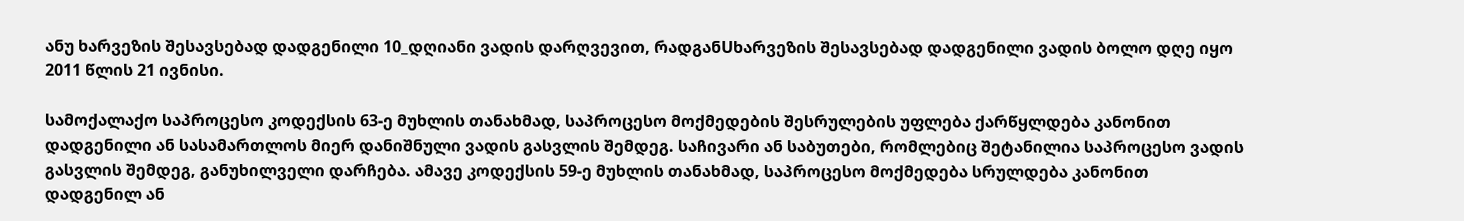ანუ ხარვეზის შესავსებად დადგენილი 10_დღიანი ვადის დარღვევით, რადგანUხარვეზის შესავსებად დადგენილი ვადის ბოლო დღე იყო 2011 წლის 21 ივნისი.

სამოქალაქო საპროცესო კოდექსის 63-ე მუხლის თანახმად, საპროცესო მოქმედების შესრულების უფლება ქარწყლდება კანონით დადგენილი ან სასამართლოს მიერ დანიშნული ვადის გასვლის შემდეგ. საჩივარი ან საბუთები, რომლებიც შეტანილია საპროცესო ვადის გასვლის შემდეგ, განუხილველი დარჩება. ამავე კოდექსის 59-ე მუხლის თანახმად, საპროცესო მოქმედება სრულდება კანონით დადგენილ ან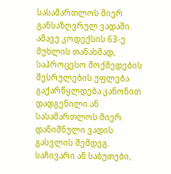სასამართლოს მიერ განსაზღვრულ ვადაში. ამავე კოდექსის 63-ე მუხლის თანახმად, საპროცესო მოქმედების შესრულების უფლება გაქარწყლდება კანონით დადგენილი ან სასამართლოს მიერ დანიშნული ვადის გასვლის შემდეგ. საჩივარი ან საბუთები,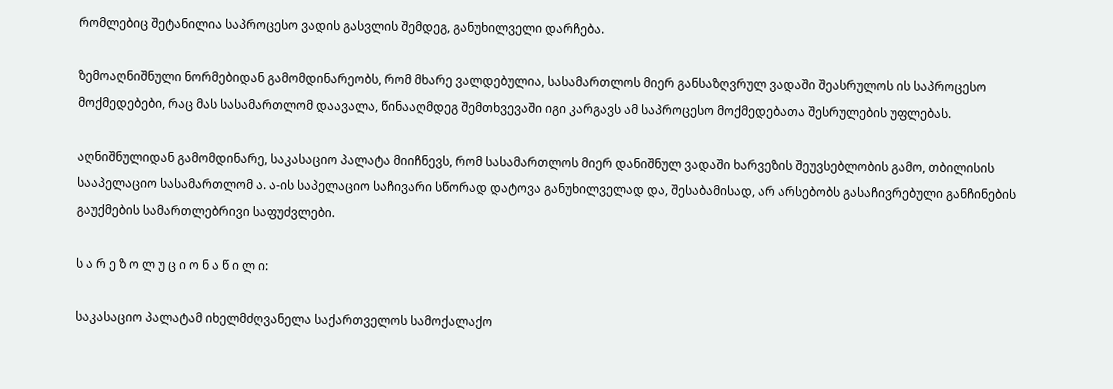რომლებიც შეტანილია საპროცესო ვადის გასვლის შემდეგ, განუხილველი დარჩება.

ზემოაღნიშნული ნორმებიდან გამომდინარეობს, რომ მხარე ვალდებულია, სასამართლოს მიერ განსაზღვრულ ვადაში შეასრულოს ის საპროცესო მოქმედებები, რაც მას სასამართლომ დაავალა, წინააღმდეგ შემთხვევაში იგი კარგავს ამ საპროცესო მოქმედებათა შესრულების უფლებას.

აღნიშნულიდან გამომდინარე, საკასაციო პალატა მიიჩნევს, რომ სასამართლოს მიერ დანიშნულ ვადაში ხარვეზის შეუვსებლობის გამო, თბილისის სააპელაციო სასამართლომ ა. ა-ის საპელაციო საჩივარი სწორად დატოვა განუხილველად და, შესაბამისად, არ არსებობს გასაჩივრებული განჩინების გაუქმების სამართლებრივი საფუძვლები.

ს ა რ ე ზ ო ლ უ ც ი ო ნ ა წ ი ლ ი:

საკასაციო პალატამ იხელმძღვანელა საქართველოს სამოქალაქო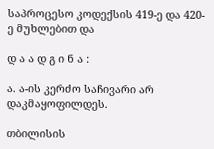საპროცესო კოდექსის 419-ე და 420-ე მუხლებით და

დ ა ა დ გ ი ნ ა :

ა. ა-ის კერძო საჩივარი არ დაკმაყოფილდეს.

თბილისის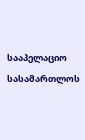სააპელაციო სასამართლოს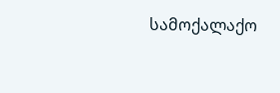სამოქალაქო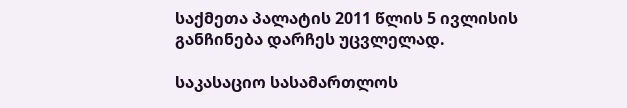საქმეთა პალატის 2011 წლის 5 ივლისის განჩინება დარჩეს უცვლელად.

საკასაციო სასამართლოს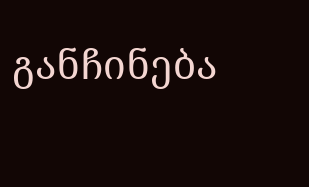განჩინება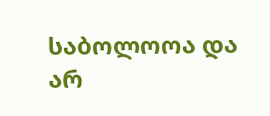საბოლოოა და არ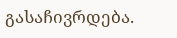გასაჩივრდება.